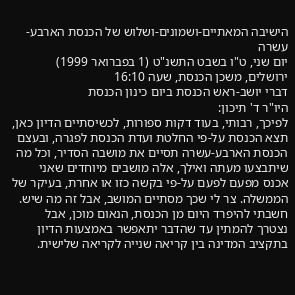הישיבה המאתיים-ושמונים-ושלוש של הכנסת הארבע-עשרה
יום שני, ט"ו בשבט התשנ"ט (1 בפברואר 1999)
ירושלים, משכן הכנסת, שעה 16:10
דברי יושב-ראש הכנסת ביום כינון הכנסת
היו"ר ד' תיכון:
לפיכך, רבותי, בעוד דקות ספורות, לכשיסתיים הדיון כאן, תצא הכנסת על-פי החלטת ועדת הכנסת לפגרה, ובעצם הכנסת הארבע-עשרה תסיים את מושבה הסדיר, וכל מה שיתבצעו מעתה ואילך, אלה מושבים מיוחדים שאני אכנס מפעם לפעם על-פי בקשה כזו או אחרת, בעיקר של הממשלה. צר לי שכך מסתיים המושב, אבל זה מה שיש.
חשבתי להיפרד היום מן הכנסת, הנאום מוכן, אבל נצטרך להמתין עד שהדבר יתאפשר באמצעות הדיון בתקציב המדינה בין קריאה שנייה לקריאה שלישית.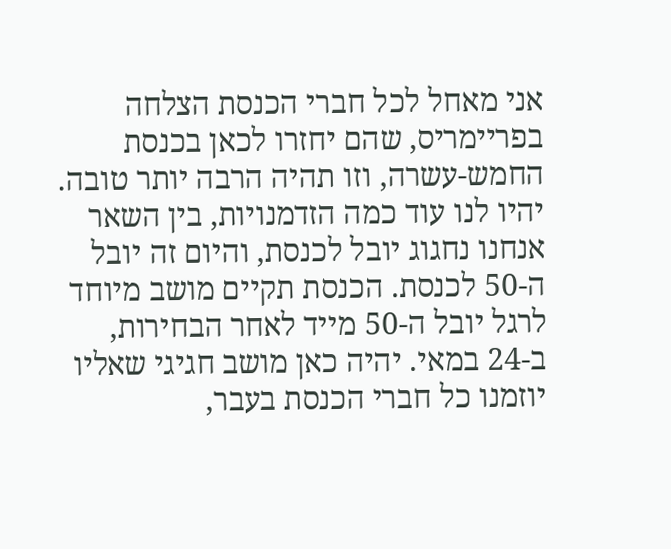אני מאחל לכל חברי הכנסת הצלחה בפריימריס, שהם יחזרו לכאן בכנסת החמש-עשרה, וזו תהיה הרבה יותר טובה. יהיו לנו עוד כמה הזדמנויות, בין השאר אנחנו נחגוג יובל לכנסת, והיום זה יובל ה-50 לכנסת. הכנסת תקיים מושב מיוחד לרגל יובל ה-50 מייד לאחר הבחירות, ב-24 במאי. יהיה כאן מושב חגיגי שאליו יוזמנו כל חברי הכנסת בעבר,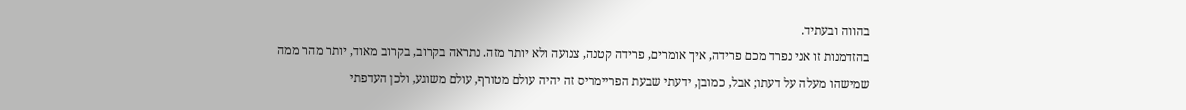בהווה ובעתיד.
בהזדמנות זו אני נפרד מכם פרידה, איך אומרים, פרידה קטנה, צנועה ולא יותר מזה. נתראה בקרוב, בקרוב מאוד, יותר מהר ממה שמישהו מעלה על דעתו; אבל, כמובן, ידעתי שבעת הפריימריס זה יהיה עולם מטורף, עולם משוגע, ולכן העדפתי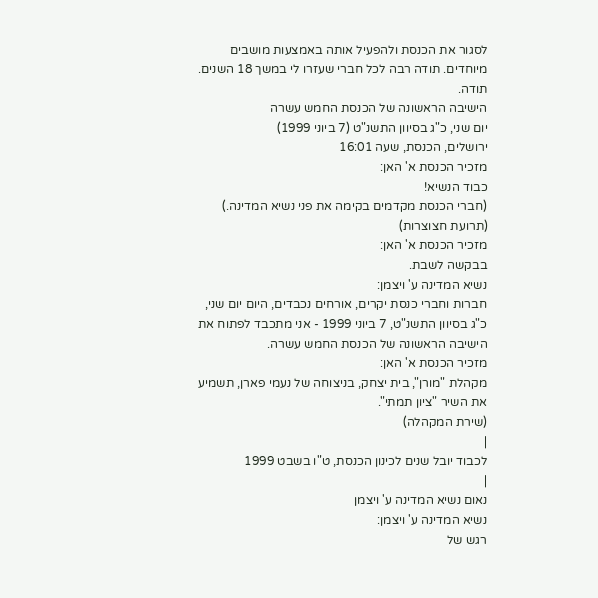לסגור את הכנסת ולהפעיל אותה באמצעות מושבים מיוחדים. תודה רבה לכל חברי שעזרו לי במשך 18 השנים. תודה.
הישיבה הראשונה של הכנסת החמש עשרה
יום שני, כ"ג בסיוון התשנ"ט (7 ביוני 1999)
ירושלים, הכנסת, שעה 16:01
מזכיר הכנסת א' האן:
כבוד הנשיא!
(חברי הכנסת מקדמים בקימה את פני נשיא המדינה.)
(תרועת חצוצרות)
מזכיר הכנסת א' האן:
בבקשה לשבת.
נשיא המדינה ע' ויצמן:
חברות וחברי כנסת יקרים, אורחים נכבדים, היום יום שני, כ"ג בסיוון התשנ"ט, 7 ביוני 1999 - אני מתכבד לפתוח את הישיבה הראשונה של הכנסת החמש עשרה.
מזכיר הכנסת א' האן:
מקהלת "מורן", בית יצחק, בניצוחה של נעמי פארן, תשמיע את השיר "ציון תמתי".
(שירת המקהלה)
|
לכבוד יובל שנים לכינון הכנסת, ט"ו בשבט 1999
|
נאום נשיא המדינה ע' ויצמן
נשיא המדינה ע' ויצמן:
רגש של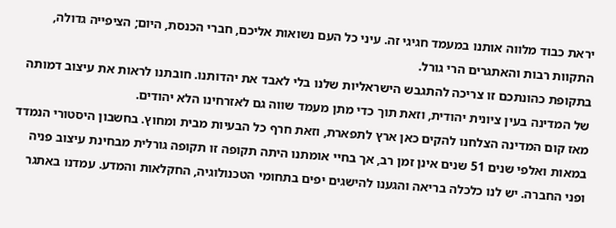יראת כבוד מלווה אותנו במעמד חגיגי זה. עיני כל העם נשואות אליכם, חברי הכנסת, היום; הציפייה גדולה, התקוות רבות והאתגרים הרי גורל.
בתקופת כהונתכם זו צריכה להתגבש הישראליות שלנו בלי לאבד את יהדותנו. חובתנו לראות את עיצוב דמותה של המדינה בעין ציונית יהודית, וזאת תוך כדי מתן מעמד שווה גם לאזרחינו הלא יהודים.
מאז קום המדינה הצלחנו להקים כאן ארץ לתפארת, וזאת חרף כל הבעיות מבית ומחוץ. בחשבון היסטורי הנמדד במאות ואלפי שנים 51 שנים אינן זמן רב, אך בחיי אומתנו היתה תקופה זו תקופה גורלית מבחינת עיצוב פניה ופני החברה. יש לנו כלכלה בריאה והגענו להישגים יפים בתחומי הטכנולוגיה, החקלאות והמדע. עמדנו באתגר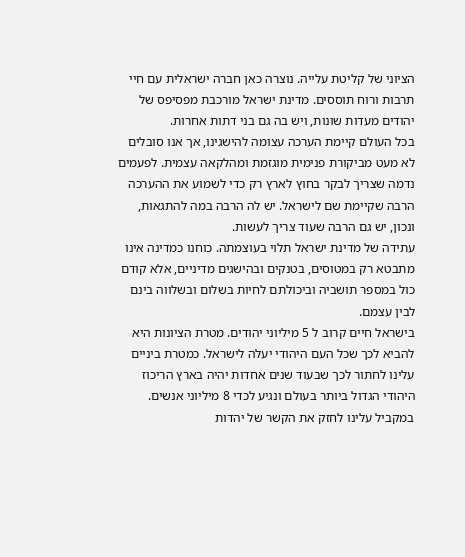הציוני של קליטת עלייה. נוצרה כאן חברה ישראלית עם חיי תרבות ורוח תוססים. מדינת ישראל מורכבת מפסיפס של יהודים מעדות שונות, ויש בה גם בני דתות אחרות.
בכל העולם קיימת הערכה עצומה להישגינו, אך אנו סובלים לא מעט מביקורת פנימית מוגזמת ומהלקאה עצמית. לפעמים נדמה שצריך לבקר בחוץ לארץ רק כדי לשמוע את ההערכה הרבה שקיימת שם לישראל. יש לה הרבה במה להתגאות, ונכון, יש גם הרבה שעוד צריך לעשות.
עתידה של מדינת ישראל תלוי בעוצמתה. כוחנו כמדינה אינו מתבטא רק במטוסים, בטנקים ובהישגים מדיניים, אלא קודם כול במספר תושביה וביכולתם לחיות בשלום ובשלווה בינם לבין עצמם.
בישראל חיים קרוב ל 5 מיליוני יהודים. מטרת הציונות היא להביא לכך שכל העם היהודי יעלה לישראל. כמטרת ביניים עלינו לחתור לכך שבעוד שנים אחדות יהיה בארץ הריכוז היהודי הגדול ביותר בעולם ונגיע לכדי 8 מיליוני אנשים. במקביל עלינו לחזק את הקשר של יהדות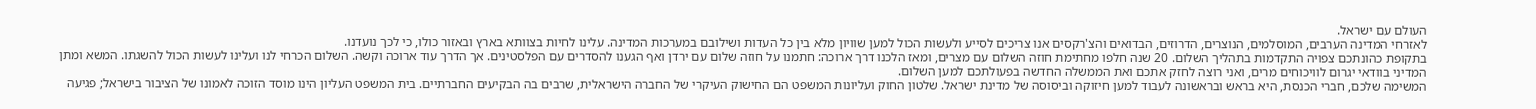העולם עם ישראל.
לאזרחי המדינה הערבים, המוסלמים, הנוצרים, הדרוזים, הבדואים והצ'רקסים אנו צריכים לסייע ולעשות הכול למען שוויון מלא בין כל העדות ושילובם במערכות המדינה. עלינו לחיות בצוותא בארץ ובאזור כולו, כי לכך נועדנו.
בתקופת כהונתכם צפויה התקדמות בתהליך השלום. 20 שנה חלפו מחתימת חוזה השלום עם מצרים, ומאז הלכנו דרך ארוכה: חתמנו על חוזה שלום עם ירדן ואף הגענו להסדרים עם הפלסטינים. אך הדרך עוד ארוכה וקשה. השלום הכרחי לנו ועלינו לעשות הכול להשגתו. המשא ומתן המדיני בוודאי יגרום לוויכוחים מרים, ואני רוצה לחזק אתכם ואת הממשלה החדשה בפעולתכם למען השלום.
המשימה שלכם, חברי הכנסת, היא בראש ובראשונה לעבוד למען חיזוקה וביסוסה של מדינת ישראל. שלטון החוק ועליונות המשפט הם החישוק העיקרי של החברה הישראלית, שרבים בה הבקיעים החברתיים. בית המשפט העליון הינו מוסד הזוכה לאמונו של הציבור בישראל; פגיעה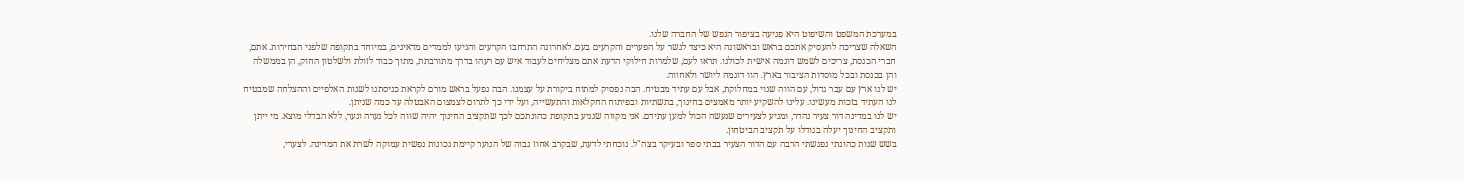במערכת המשפט והשיפוט היא פגיעה בציפור הנפש של החברה שלנו.
השאלה שצריכה להעסיק אתכם בראש ובראשונה היא כיצד לגשר על הפערים והקרעים בעם. לאחרונה התרחבו הקרעים והגיעו לממדים מדאיגים, במיוחד בתקופה שלפני הבחירות. אתם, חברי הכנסת, צריכים לשמש דוגמה אישית לכולנו. תראו לעם, שלמרות חילוקי הדעת אתם מצליחים לעבוד איש עם רעהו בדרך מתורבתת, מתוך כבוד לזולת ולשלטון החוק, הן בממשלה והן בכנסת ובכל מוסדות הציבור בארץ. הוו דוגמה ליושר ולאחווה.
יש לנו ארץ עם עבר גדול, עם הווה שנוי במחלוקת, אבל עם עתיד מבטיח. הבה נפסיק למתוח ביקורת על עצמנו. הבה נפעל בראש מורם לקראת כניסתנו לשנות האלפיים וההצלחה שמבטיח לנו העתיד בזכות מעשינו. עלינו להשקיע יותר מאמצים בחינוך, בתשתיות ובפיתוח החקלאות והתעשייה, ועל ידי כך לתרום לצמצום האבטלה עד כמה שניתן.
יש לנו במדינה דור צעיר נהדר, ומגיע לצעירים שנעשה הכול למען עתידם. אני מקווה שנגיע בתקופת כהונתכם לכך שתקציב החינוך יהיה שווה לכל נערה ונער, ללא הבדלי מוצא. מי ייתן ותקציב החינוך יעלה בגודלו על תקציב הביטחון.
בשש שנות כהונתי נפגשתי הרבה עם הדור הצעיר בבתי ספר ובעיקר בצה"ל. נוכחתי לדעת, שבקרב אחוז גבוה של הנוער קיימת נכונות נפשית עמוקה לשרת את המדינה. לצערי,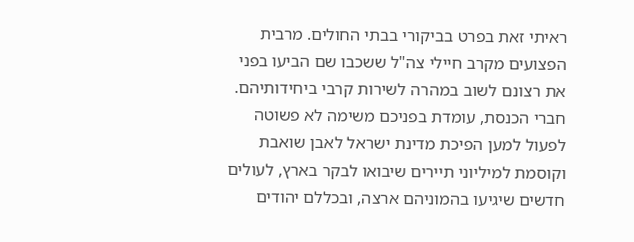ראיתי זאת בפרט בביקורי בבתי החולים. מרבית הפצועים מקרב חיילי צה"ל ששכבו שם הביעו בפני את רצונם לשוב במהרה לשירות קרבי ביחידותיהם.
חברי הכנסת, עומדת בפניכם משימה לא פשוטה לפעול למען הפיכת מדינת ישראל לאבן שואבת וקוסמת למיליוני תיירים שיבואו לבקר בארץ, לעולים חדשים שיגיעו בהמוניהם ארצה, ובכללם יהודים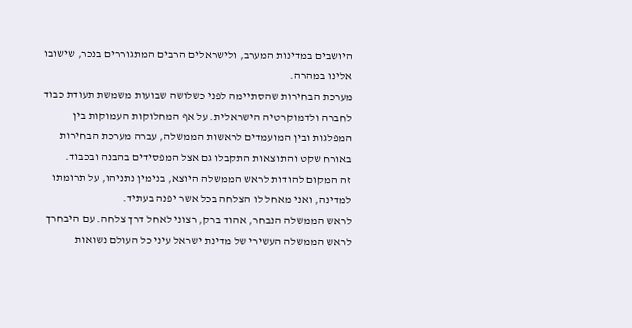היושבים במדינות המערב, ולישראלים הרבים המתגוררים בנכר, שישובו אלינו במהרה.
מערכת הבחירות שהסתיימה לפני כשלושה שבועות משמשת תעודת כבוד לחברה ולדמוקרטיה הישראלית. על אף המחלוקות העמוקות בין המפלגות ובין המועמדים לראשות הממשלה, עברה מערכת הבחירות באורח שקט והתוצאות התקבלו גם אצל המפסידים בהבנה ובכבוד.
זה המקום להודות לראש הממשלה היוצא, בנימין נתניהו, על תרומתו למדינה, ואני מאחל לו הצלחה בכל אשר יפנה בעתיד.
לראש הממשלה הנבחר, אהוד ברק, רצוני לאחל דרך צלחה. עם היבחרך לראש הממשלה העשירי של מדינת ישראל עיני כל העולם נשואות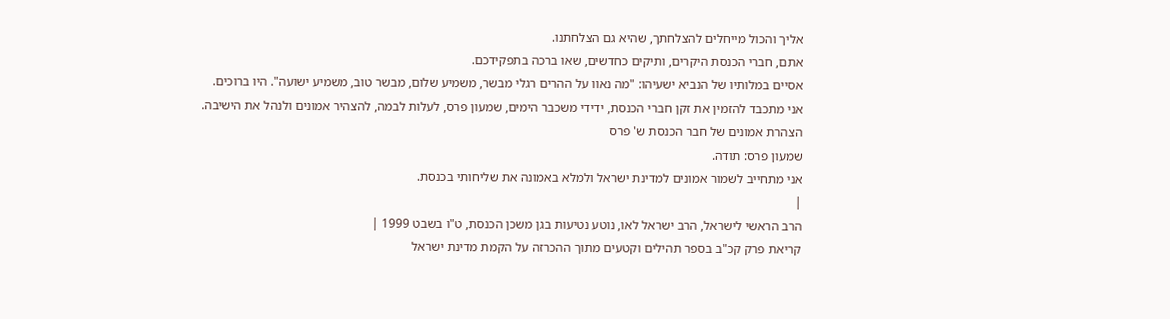אליך והכול מייחלים להצלחתך, שהיא גם הצלחתנו.
אתם, חברי הכנסת היקרים, ותיקים כחדשים, שאו ברכה בתפקידכם.
אסיים במלותיו של הנביא ישעיהו: "מה נאוו על ההרים רגלי מבשר, משמיע שלום, מבשר טוב, משמיע ישועה". היו ברוכים.
אני מתכבד להזמין את זקן חברי הכנסת, ידידי משכבר הימים, שמעון פרס, לעלות לבמה, להצהיר אמונים ולנהל את הישיבה.
הצהרת אמונים של חבר הכנסת ש' פרס
שמעון פרס: תודה.
אני מתחייב לשמור אמונים למדינת ישראל ולמלא באמונה את שליחותי בכנסת.
|
הרב הראשי לישראל, הרב ישראל לאו, נוטע נטיעות בגן משכן הכנסת, ט"ו בשבט 1999 |
קריאת פרק קכ"ב בספר תהילים וקטעים מתוך ההכרזה על הקמת מדינת ישראל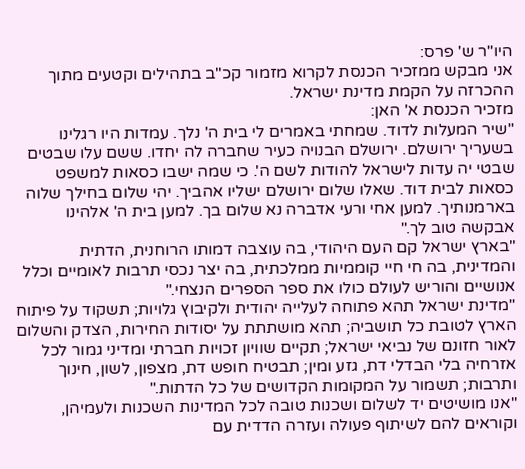היו"ר ש' פרס:
אני מבקש ממזכיר הכנסת לקרוא מזמור קכ"ב בתהילים וקטעים מתוך ההכרזה על הקמת מדינת ישראל.
מזכיר הכנסת א' האן:
"שיר המעלות לדוד. שמחתי באמרים לי בית ה' נלך. עמדות היו רגלינו בשעריך ירושלם. ירושלם הבנויה כעיר שחברה לה יחדו. ששם עלו שבטים שבטי יה עדות לישראל להודות לשם ה'. כי שמה ישבו כסאות למשפט כסאות לבית דוד. שאלו שלום ירושלם ישליו אהביך. יהי שלום בחילך שלוה בארמנותיך. למען אחי ורעי אדברה נא שלום בך. למען בית ה' אלהינו אבקשה טוב לך."
"בארץ ישראל קם העם היהודי, בה עוצבה דמותו הרוחנית, הדתית והמדינית, בה חי חיי קוממיות ממלכתית, בה יצר נכסי תרבות לאומיים וכלל אנושיים והוריש לעולם כולו את ספר הספרים הנצחי."
"מדינת ישראל תהא פתוחה לעלייה יהודית ולקיבוץ גלויות; תשקוד על פיתוח הארץ לטובת כל תושביה; תהא מושתתת על יסודות החירות, הצדק והשלום לאור חזונם של נביאי ישראל; תקיים שוויון זכויות חברתי ומדיני גמור לכל אזרחיה בלי הבדלי דת, גזע ומין; תבטיח חופש דת, מצפון, לשון, חינוך ותרבות; תשמור על המקומות הקדושים של כל הדתות."
"אנו מושיטים יד לשלום ושכנות טובה לכל המדינות השכנות ולעמיהן, וקוראים להם לשיתוף פעולה ועזרה הדדית עם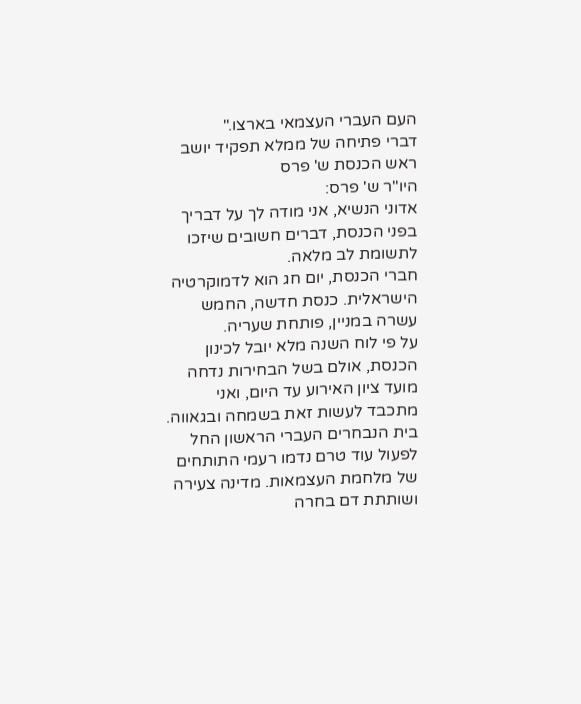העם העברי העצמאי בארצו."
דברי פתיחה של ממלא תפקיד יושב ראש הכנסת ש' פרס
היו"ר ש' פרס:
אדוני הנשיא, אני מודה לך על דבריך בפני הכנסת, דברים חשובים שיזכו לתשומת לב מלאה.
חברי הכנסת, יום חג הוא לדמוקרטיה הישראלית. כנסת חדשה, החמש עשרה במניין, פותחת שעריה.
על פי לוח השנה מלא יובל לכינון הכנסת, אולם בשל הבחירות נדחה מועד ציון האירוע עד היום, ואני מתכבד לעשות זאת בשמחה ובגאווה.
בית הנבחרים העברי הראשון החל לפעול עוד טרם נדמו רעמי התותחים של מלחמת העצמאות. מדינה צעירה ושותתת דם בחרה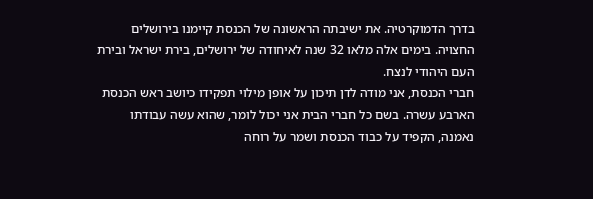בדרך הדמוקרטיה. את ישיבתה הראשונה של הכנסת קיימנו בירושלים החצויה. בימים אלה מלאו 32 שנה לאיחודה של ירושלים, בירת ישראל ובירת העם היהודי לנצח.
חברי הכנסת, אני מודה לדן תיכון על אופן מילוי תפקידו כיושב ראש הכנסת הארבע עשרה. בשם כל חברי הבית אני יכול לומר, שהוא עשה עבודתו נאמנה, הקפיד על כבוד הכנסת ושמר על רוחה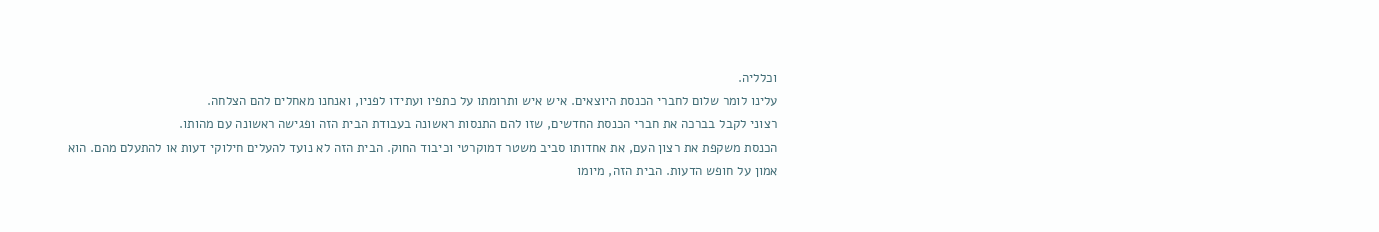וכלליה.
עלינו לומר שלום לחברי הכנסת היוצאים. איש איש ותרומתו על כתפיו ועתידו לפניו, ואנחנו מאחלים להם הצלחה.
רצוני לקבל בברכה את חברי הכנסת החדשים, שזו להם התנסות ראשונה בעבודת הבית הזה ופגישה ראשונה עם מהותו.
הכנסת משקפת את רצון העם, את אחדותו סביב משטר דמוקרטי וכיבוד החוק. הבית הזה לא נועד להעלים חילוקי דעות או להתעלם מהם. הוא אמון על חופש הדעות. הבית הזה, מיומו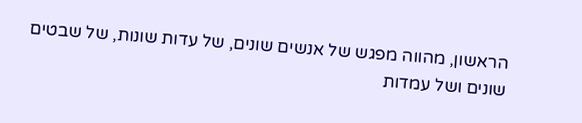הראשון, מהווה מפגש של אנשים שונים, של עדות שונות, של שבטים שונים ושל עמדות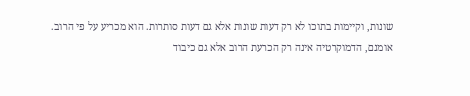שונות, וקיימות בתוכו לא רק דעות שונות אלא גם דעות סותרות. הוא מכריע על פי הרוב. אומנם, הדמוקרטיה אינה רק הכרעת הרוב אלא גם כיבוד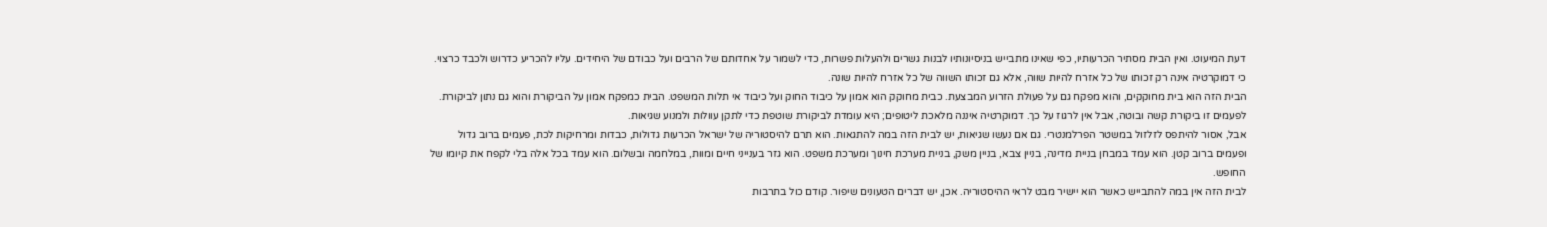דעת המיעוט. ואין הבית מסתיר הכרעותיו, כפי שאינו מתבייש בניסיונותיו לבנות גשרים ולהעלות פשרות, כדי לשמור על אחדותם של הרבים ועל כבודם של היחידים. עליו להכריע כדרוש ולכבד כרצוי. כי דמוקרטיה אינה רק זכותו של כל אזרח להיות שווה, אלא גם זכותו השווה של כל אזרח להיות שונה.
הבית הזה הוא בית מחוקקים, והוא מפקח גם על פעולת הזרוע המבצעת. כבית מחוקק הוא אמון על כיבוד החוק ועל כיבוד אי תלות המשפט. הבית כמפקח אמון על הביקורת והוא גם נתון לביקורת. לפעמים זו ביקורת קשה ובוטה, אבל אין לרגוז על כך. דמוקרטיה איננה מלאכת ליטופים; היא עומדת לביקורת שוטפת כדי לתקן עוולות ולמנוע שגיאות.
אבל, אסור להיתפס לזלזול במשטר הפרלמנטרי. גם אם נעשו שגיאות, יש לבית הזה במה להתגאות. הוא תרם להיסטוריה של ישראל הכרעות גדולות, כבדות ומרחיקות לכת, פעמים ברוב גדול ופעמים ברוב קטן. הוא עמד במבחן בניית מדינה, בניין צבא, בניין משק, בניית מערכת חינוך ומערכת משפט. הוא גזר בענייני חיים ומוות, במלחמה ובשלום. הוא עמד בכל אלה בלי לקפח את קיומו של החופש.
לבית הזה אין במה להתבייש כאשר הוא יישיר מבט לראי ההיסטוריה. אכן, יש דברים הטעונים שיפור. קודם כול בתרבות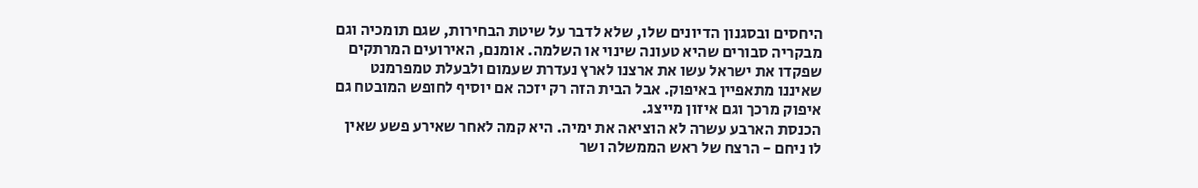היחסים ובסגנון הדיונים שלו, שלא לדבר על שיטת הבחירות, שגם תומכיה וגם מבקריה סבורים שהיא טעונה שינוי או השלמה. אומנם, האירועים המרתקים שפקדו את ישראל עשו את ארצנו לארץ נעדרת שעמום ולבעלת טמפרמנט שאיננו מתאפיין באיפוק. אבל הבית הזה רק יזכה אם יוסיף לחופש המובטח גם איפוק מרכך וגם איזון מייצג.
הכנסת הארבע עשרה לא הוציאה את ימיה. היא קמה לאחר שאירע פשע שאין לו ניחם - הרצח של ראש הממשלה ושר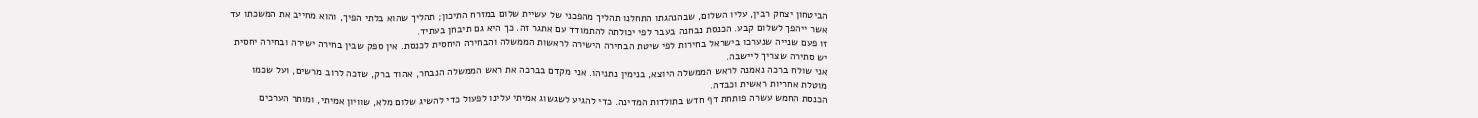הביטחון יצחק רבין, עליו השלום, שבהנהגתו התחלנו תהליך מהפכני של עשיית שלום במזרח התיכון; תהליך שהוא בלתי הפיך, והוא מחייב את המשכתו עד אשר ייהפך לשלום קבע. הכנסת נבחנה בעבר לפי יכולתה להתמודד עם אתגר זה. כך היא גם תיבחן בעתיד.
זו פעם שנייה שנערכו בישראל בחירות לפי שיטת הבחירה הישירה לראשות הממשלה והבחירה היחסית לכנסת. אין ספק שבין בחירה ישירה ובחירה יחסית יש סתירה שצריך ליישבה.
אני שולח ברכה נאמנה לראש הממשלה היוצא, בנימין נתניהו. אני מקדם בברכה את ראש הממשלה הנבחר, אהוד ברק, שזכה לרוב מרשים, ועל שכמו מוטלת אחריות ראשית וכבדה.
הכנסת החמש עשרה פותחת דף חדש בתולדות המדינה. כדי להגיע לשגשוג אמיתי עלינו לפעול כדי להשיג שלום מלא, שוויון אמיתי, ומותר הערכים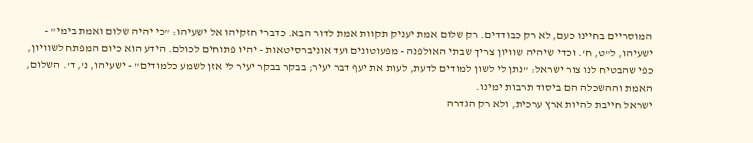המוסריים בחיינו כעם, לא רק כבודדים. רק שלום אמת יעניק תקוות אמת לדור הבא. כדברי חזקיהו אל ישעיהו: "כי יהיה שלום ואמת בימי" - ישעיהו, ל"ט, ח'. וכדי שיהיה שוויון צריך שבתי האולפנה - מפעוטונים ועד אוניברסיטאות - יהיו פתוחים לכולם. הידע הוא כיום המפתח לשוויון, כפי שהבטיח לנו צור ישראל: "נתן לי לשון למודים לדעת, לעות את יעף דבר יעיר; בבקר בבקר יעיר לי אזן לשמע כלמודים" - ישעיהו, נ', ד'. השלום, האמת וההשכלה הם ביסוד תרבות ימינו.
ישראל חייבת להיות ארץ ערכית, ולא רק הגדרה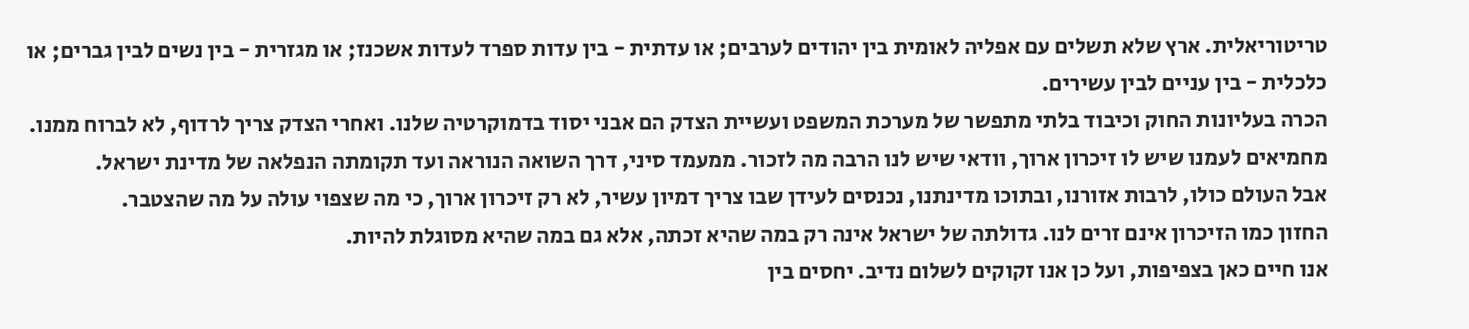טריטוריאלית. ארץ שלא תשלים עם אפליה לאומית בין יהודים לערבים; או עדתית - בין עדות ספרד לעדות אשכנז; או מגזרית - בין נשים לבין גברים; או כלכלית - בין עניים לבין עשירים.
הכרה בעליונות החוק וכיבוד בלתי מתפשר של מערכת המשפט ועשיית הצדק הם אבני יסוד בדמוקרטיה שלנו. ואחרי הצדק צריך לרדוף, לא לברוח ממנו.
מחמיאים לעמנו שיש לו זיכרון ארוך, וודאי שיש לנו הרבה מה לזכור. ממעמד סיני, דרך השואה הנוראה ועד תקומתה הנפלאה של מדינת ישראל.
אבל העולם כולו, לרבות אזורנו, ובתוכו מדינתנו, נכנסים לעידן שבו צריך דמיון עשיר, לא רק זיכרון ארוך, כי מה שצפוי עולה על מה שהצטבר.
החזון כמו הזיכרון אינם זרים לנו. גדולתה של ישראל אינה רק במה שהיא זכתה, אלא גם במה שהיא מסוגלת להיות.
אנו חיים כאן בצפיפות, ועל כן אנו זקוקים לשלום נדיב. יחסים בין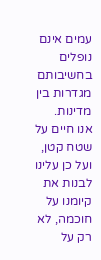עמים אינם נופלים בחשיבותם מגדרות בין מדינות.
אנו חיים על שטח קטן, ועל כן עלינו לבנות את קיומנו על חוכמה, לא רק על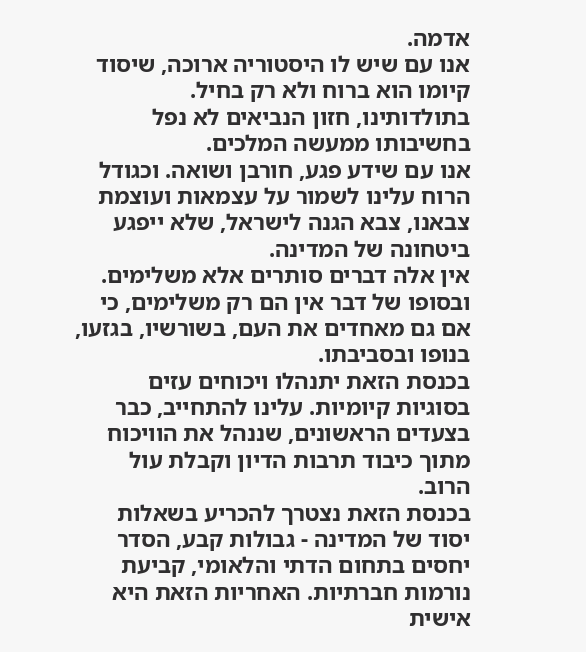אדמה.
אנו עם שיש לו היסטוריה ארוכה, שיסוד קיומו הוא ברוח ולא רק בחיל.
בתולדותינו, חזון הנביאים לא נפל בחשיבותו ממעשה המלכים.
אנו עם שידע פגע, חורבן ושואה. וכגודל הרוח עלינו לשמור על עצמאות ועוצמת צבאנו, צבא הגנה לישראל, שלא ייפגע ביטחונה של המדינה.
אין אלה דברים סותרים אלא משלימים. ובסופו של דבר אין הם רק משלימים, כי אם גם מאחדים את העם, בשורשיו, בגזעו, בנופו ובסביבתו.
בכנסת הזאת יתנהלו ויכוחים עזים בסוגיות קיומיות. עלינו להתחייב, כבר בצעדים הראשונים, שננהל את הוויכוח מתוך כיבוד תרבות הדיון וקבלת עול הרוב.
בכנסת הזאת נצטרך להכריע בשאלות יסוד של המדינה - גבולות קבע, הסדר יחסים בתחום הדתי והלאומי, קביעת נורמות חברתיות. האחריות הזאת היא אישית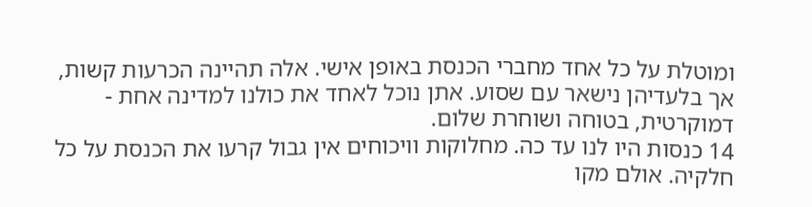ומוטלת על כל אחד מחברי הכנסת באופן אישי. אלה תהיינה הכרעות קשות, אך בלעדיהן נישאר עם שסוע. אתן נוכל לאחד את כולנו למדינה אחת - דמוקרטית, בטוחה ושוחרת שלום.
14 כנסות היו לנו עד כה. מחלוקות וויכוחים אין גבול קרעו את הכנסת על כל חלקיה. אולם מקו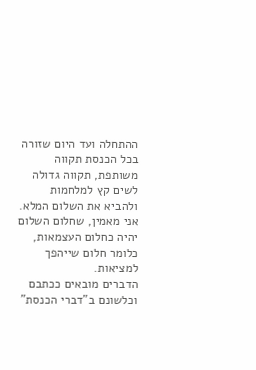ההתחלה ועד היום שזורה בכל הכנסת תקווה משותפת, תקווה גדולה לשים קץ למלחמות ולהביא את השלום המלא.
אני מאמין, שחלום השלום יהיה כחלום העצמאות, כלומר חלום שייהפך למציאות.
הדברים מובאים ככתבם וכלשונם ב"דברי הכנסת"